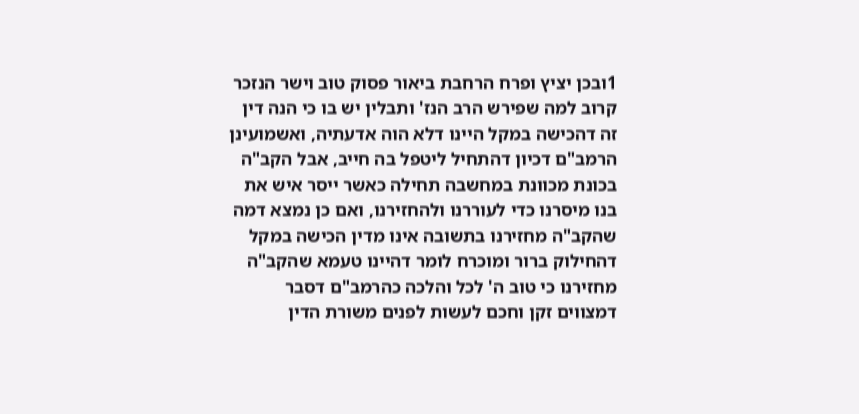1ובכן יציץ ופרח הרחבת ביאור פסוק טוב וישר הנזכר קרוב למה שפירש הרב הנז' ותבלין יש בו כי הנה דין זה דהכישה במקל היינו דלא הוה אדעתיה, ואשמועינן הרמב"ם דכיון דהתחיל ליטפל בה חייב, אבל הקב"ה בכונת מכוונת במחשבה תחילה כאשר ייסר איש את בנו מיסרנו כדי לעוררנו ולהחזירנו, ואם כן נמצא דמה שהקב"ה מחזירנו בתשובה אינו מדין הכישה במקל דהחילוק ברור ומוכרח לומר דהיינו טעמא שהקב"ה מחזירנו כי טוב ה' לכל והלכה כהרמב"ם דסבר דמצווים זקן וחכם לעשות לפנים משורת הדין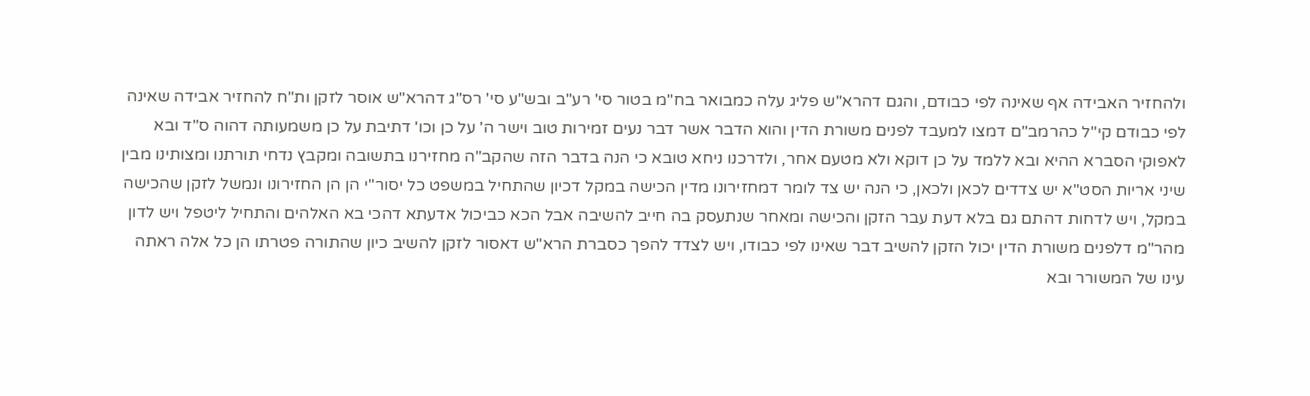ולהחזיר האבידה אף שאינה לפי כבודם, והגם דהרא"ש פליג עלה כמבואר בח"מ בטור סי' רע"ב ובש"ע סי' רס"ג דהרא"ש אוסר לזקן ות"ח להחזיר אבידה שאינה לפי כבודם קי"ל כהרמב"ם דמצו למעבד לפנים משורת הדין והוא הדבר אשר דבר נעים זמירות טוב וישר ה' על כן וכו' דתיבת על כן משמעותה דהוה ס"ד ובא לאפוקי הסברא ההיא ובא ללמד על כן דוקא ולא מטעם אחר, ולדרכנו ניחא טובא כי הנה בדבר הזה שהקב"ה מחזירנו בתשובה ומקבץ נדחי תורתנו ומצותינו מבין שיני אריות הסט"א יש צדדים לכאן ולכאן, כי הנה יש צד לומר דמחזירונו מדין הכישה במקל דכיון שהתחיל במשפט כל יסור"י הן הן החזירונו ונמשל לזקן שהכישה במקל, ויש לדחות דהתם גם בלא דעת עבר הזקן והכישה ומאחר שנתעסק בה חייב להשיבה אבל הכא כביכול אדעתא דהכי בא האלהים והתחיל ליטפל ויש לדון מהר"מ דלפנים משורת הדין יכול הזקן להשיב דבר שאינו לפי כבודו, ויש לצדד להפך כסברת הרא"ש דאסור לזקן להשיב כיון שהתורה פטרתו הן כל אלה ראתה עינו של המשורר ובא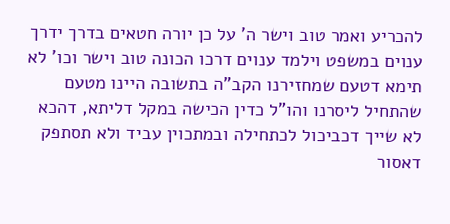להכריע ואמר טוב וישר ה' על כן יורה חטאים בדרך ידרך ענוים במשפט וילמד ענוים דרכו הכונה טוב וישר וכו' לא תימא דטעם שמחזירנו הקב"ה בתשובה היינו מטעם שהתחיל ליסרנו והו"ל כדין הכישה במקל דליתא, דהכא לא שייך דכביכול לכתחילה ובמתכוין עביד ולא תסתפק דאסור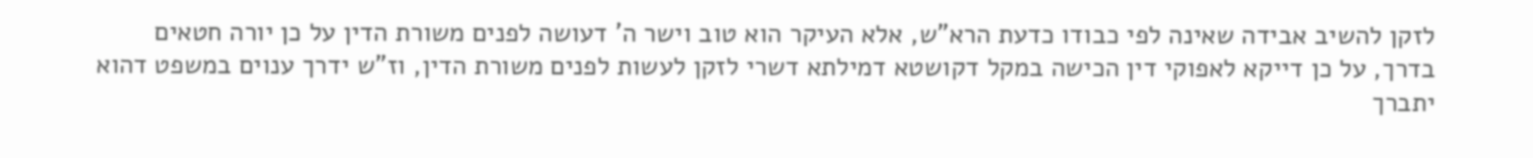לזקן להשיב אבידה שאינה לפי כבודו כדעת הרא"ש, אלא העיקר הוא טוב וישר ה' דעושה לפנים משורת הדין על כן יורה חטאים בדרך, על כן דייקא לאפוקי דין הכישה במקל דקושטא דמילתא דשרי לזקן לעשות לפנים משורת הדין, וז"ש ידרך ענוים במשפט דהוא יתברך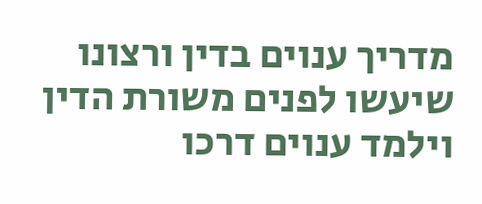מדריך ענוים בדין ורצונו שיעשו לפנים משורת הדין וילמד ענוים דרכו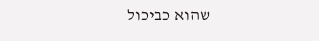שהוא כביכול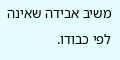משיב אבידה שאינה לפי כבודו.